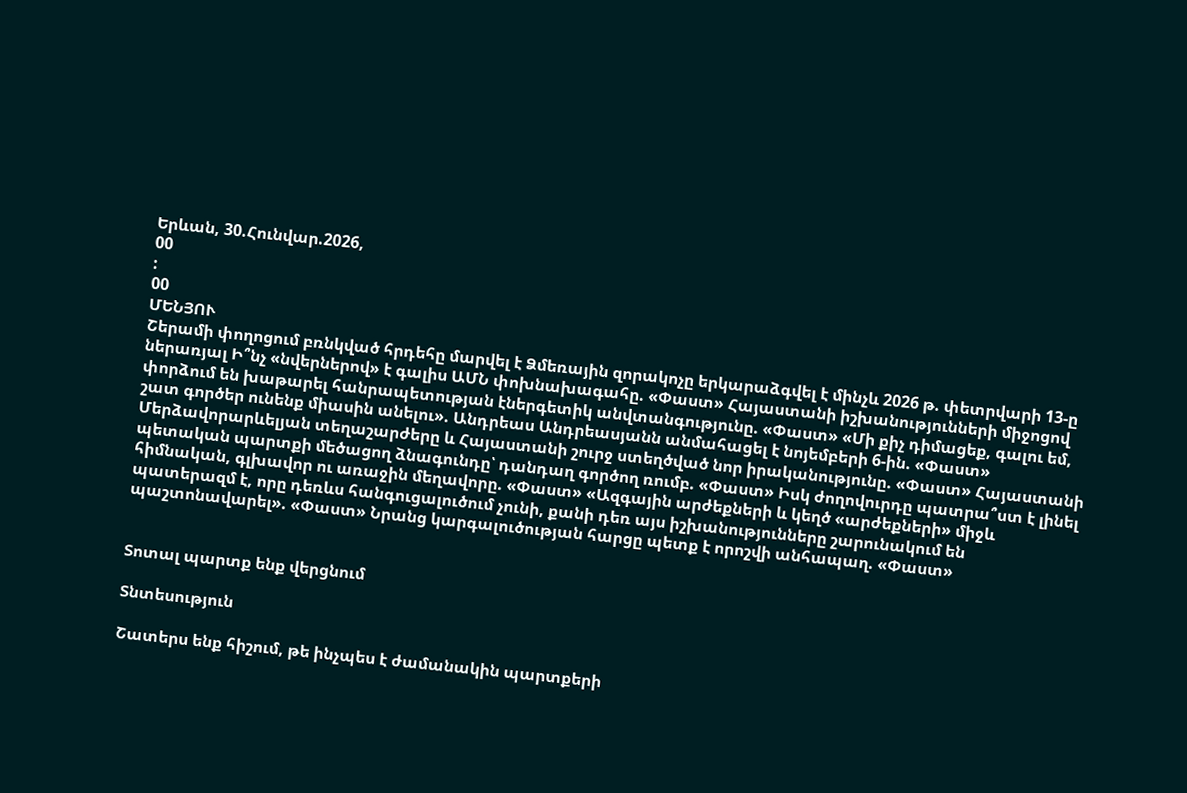Երևան, 30.Հունվար.2026,
00
:
00
ՄԵՆՅՈՒ
Շերամի փողոցում բռնկված հրդեհը մարվել է Ձմեռային զորակոչը երկարաձգվել է մինչև 2026 թ. փետրվարի 13-ը ներառյալ Ի՞նչ «նվերներով» է գալիս ԱՄՆ փոխնախագահը. «Փաստ» Հայաստանի իշխանությունների միջոցով փորձում են խաթարել հանրապետության էներգետիկ անվտանգությունը. «Փաստ» «Մի քիչ դիմացեք, գալու եմ, շատ գործեր ունենք միասին անելու». Անդրեաս Անդրեասյանն անմահացել է նոյեմբերի 6-ին. «Փաստ» Մերձավորարևելյան տեղաշարժերը և Հայաստանի շուրջ ստեղծված նոր իրականությունը. «Փաստ» Հայաստանի պետական պարտքի մեծացող ձնագունդը՝ դանդաղ գործող ռումբ. «Փաստ» Իսկ ժողովուրդը պատրա՞ստ է լինել հիմնական, գլխավոր ու առաջին մեղավորը. «Փաստ» «Ազգային արժեքների և կեղծ «արժեքների» միջև պատերազմ է, որը դեռևս հանգուցալուծում չունի, քանի դեռ այս իշխանությունները շարունակում են պաշտոնավարել». «Փաստ» Նրանց կարգալուծության հարցը պետք է որոշվի անհապաղ. «Փաստ»


Տոտալ պարտք ենք վերցնում

Տնտեսություն

Շատերս ենք հիշում, թե ինչպես է ժամանակին պարտքերի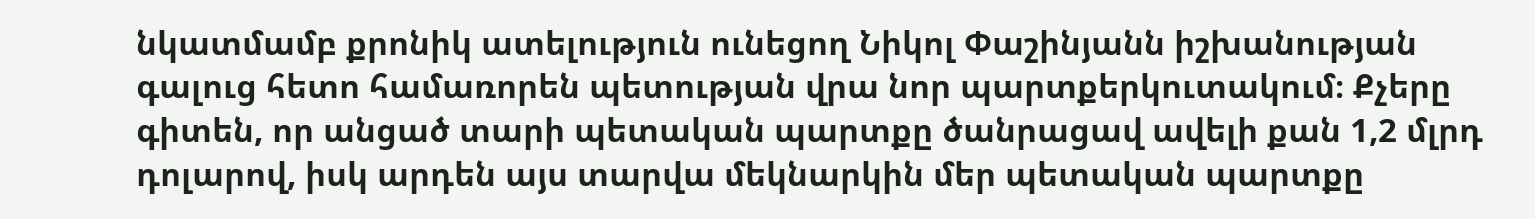նկատմամբ քրոնիկ ատելություն ունեցող Նիկոլ Փաշինյանն իշխանության գալուց հետո համառորեն պետության վրա նոր պարտքերկուտակում։ Քչերը գիտեն, որ անցած տարի պետական պարտքը ծանրացավ ավելի քան 1,2 մլրդ դոլարով, իսկ արդեն այս տարվա մեկնարկին մեր պետական պարտքը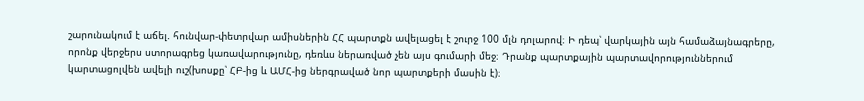շարունակում է աճել. հունվար-փետրվար ամիսներին ՀՀ պարտքն ավելացել է շուրջ 100 մլն դոլարով։ Ի դեպ՝ վարկային այն համաձայնագրերը, որոնք վերջերս ստորագրեց կառավարությունը, դեռևս ներառված չեն այս գումարի մեջ։ Դրանք պարտքային պարտավորություններում կարտացոլվեն ավելի ուշ(խոսքը՝ ՀԲ-ից և ԱՄՀ-ից ներգրաված նոր պարտքերի մասին է)։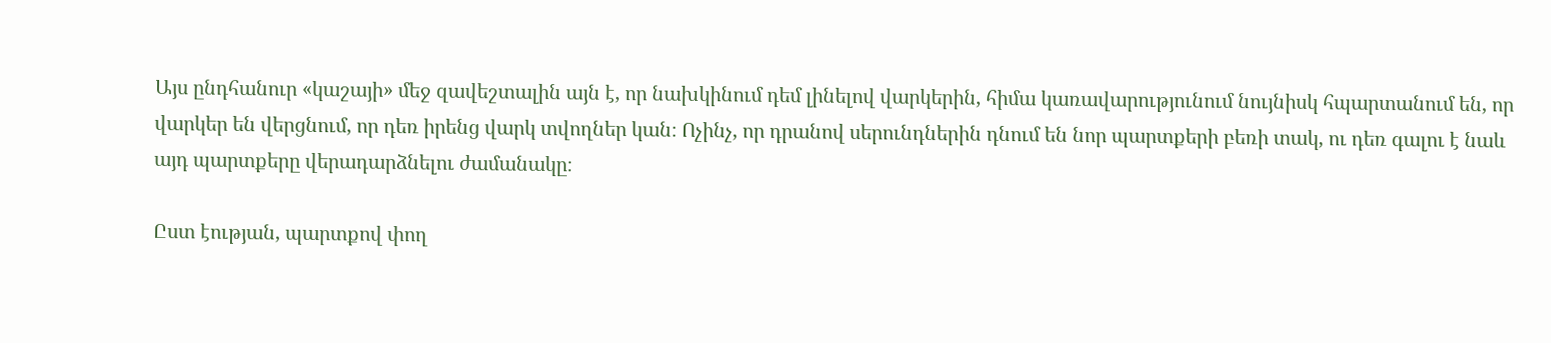Այս ընդհանուր «կաշայի» մեջ զավեշտալին այն է, որ նախկինում դեմ լինելով վարկերին, հիմա կառավարությունում նույնիսկ հպարտանում են, որ վարկեր են վերցնում, որ դեռ իրենց վարկ տվողներ կան։ Ոչինչ, որ դրանով սերունդներին դնում են նոր պարտքերի բեռի տակ, ու դեռ գալու է նաև այդ պարտքերը վերադարձնելու ժամանակը։

Ըստ էության, պարտքով փող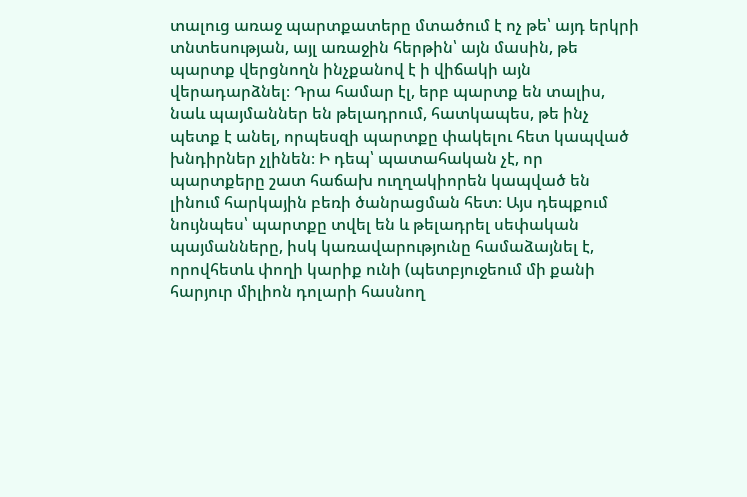տալուց առաջ պարտքատերը մտածում է ոչ թե՝ այդ երկրի տնտեսության, այլ առաջին հերթին՝ այն մասին, թե պարտք վերցնողն ինչքանով է ի վիճակի այն վերադարձնել։ Դրա համար էլ, երբ պարտք են տալիս, նաև պայմաններ են թելադրում, հատկապես, թե ինչ պետք է անել, որպեսզի պարտքը փակելու հետ կապված խնդիրներ չլինեն։ Ի դեպ՝ պատահական չէ, որ պարտքերը շատ հաճախ ուղղակիորեն կապված են լինում հարկային բեռի ծանրացման հետ։ Այս դեպքում նույնպես՝ պարտքը տվել են և թելադրել սեփական պայմանները, իսկ կառավարությունը համաձայնել է, որովհետև փողի կարիք ունի (պետբյուջեում մի քանի հարյուր միլիոն դոլարի հասնող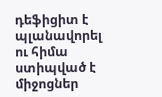դեֆիցիտ է պլանավորել ու հիմա ստիպված է միջոցներ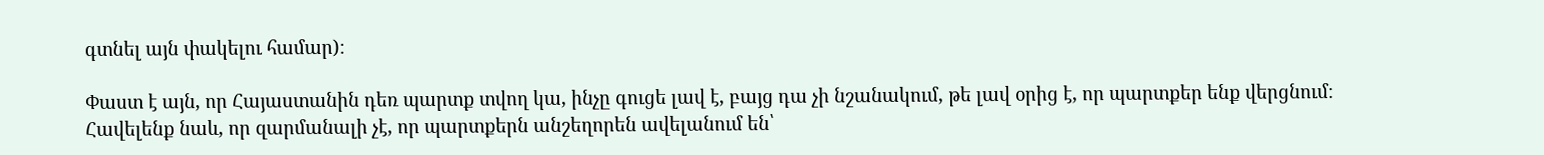գտնել այն փակելու համար)։

Փաստ է այն, որ Հայաստանին դեռ պարտք տվող կա, ինչը գուցե լավ է, բայց դա չի նշանակում, թե լավ օրից է, որ պարտքեր ենք վերցնում։ Հավելենք նաև, որ զարմանալի չէ, որ պարտքերն անշեղորեն ավելանում են՝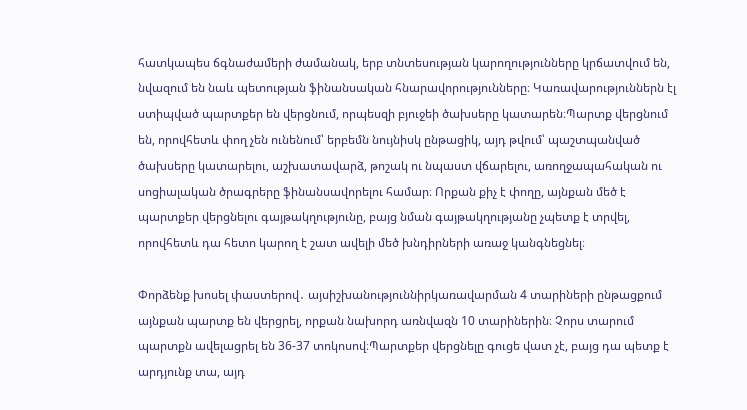հատկապես ճգնաժամերի ժամանակ, երբ տնտեսության կարողությունները կրճատվում են, նվազում են նաև պետության ֆինանսական հնարավորությունները։ Կառավարություններն էլ ստիպված պարտքեր են վերցնում, որպեսզի բյուջեի ծախսերը կատարեն։Պարտք վերցնում են, որովհետև փող չեն ունենում՝ երբեմն նույնիսկ ընթացիկ, այդ թվում՝ պաշտպանված ծախսերը կատարելու, աշխատավարձ, թոշակ ու նպաստ վճարելու, առողջապահական ու սոցիալական ծրագրերը ֆինանսավորելու համար։ Որքան քիչ է փողը, այնքան մեծ է պարտքեր վերցնելու գայթակղությունը, բայց նման գայթակղությանը չպետք է տրվել, որովհետև դա հետո կարող է շատ ավելի մեծ խնդիրների առաջ կանգնեցնել։

Փորձենք խոսել փաստերով․ այսիշխանություննիրկառավարման 4 տարիների ընթացքում այնքան պարտք են վերցրել, որքան նախորդ առնվազն 10 տարիներին։ Չորս տարում պարտքն ավելացրել են 36-37 տոկոսով։Պարտքեր վերցնելը գուցե վատ չէ, բայց դա պետք է արդյունք տա, այդ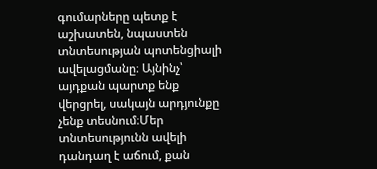գումարները պետք է աշխատեն, նպաստեն տնտեսության պոտենցիալի ավելացմանը։ Այնինչ՝ այդքան պարտք ենք վերցրել, սակայն արդյունքը չենք տեսնում։Մեր տնտեսությունն ավելի դանդաղ է աճում, քան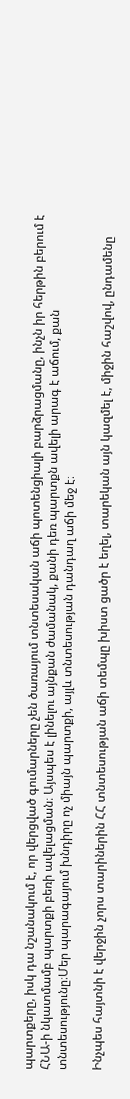պարտքերը, իսկ դա նշանակում է, որ վերցված գումարները չեն ծառայում տնտեսական աճի պոտենցիալի բարձրացմանը, ինչն իր հերթին բերում է ՀՆԱ-ի նկատմամբ պարտքի բեռի ավելացման։ Այսպես է լինելու այնքան ժամանակ, քանի դեռ պարտքն ավելի արագ է աճում, քան տնտեսությունը։Մեր պարագայում խնդիրը ոչ միայն պարտքի, այլև տնտեսության դանդաղ աճի մեջ է։

Ինչպես հայտնի է վերջին չորս տարիներին ՀՀ տնտեսության աճի տեմպը խիստ ցածր է եղել, տարեկան այն կազմել է, միջին հաշվով, ընդամենը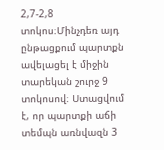2,7-2,8 տոկոս։Մինչդեռ այդ ընթացքում պարտքն ավելացել է միջին տարեկան շուրջ 9 տոկոսով։ Ստացվում է, որ պարտքի աճի տեմպն առնվազն 3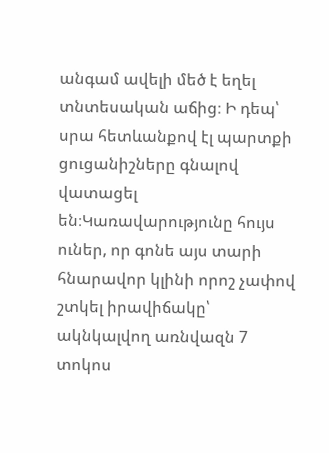անգամ ավելի մեծ է եղել տնտեսական աճից։ Ի դեպ՝ սրա հետևանքով էլ պարտքի ցուցանիշները գնալով վատացել են։Կառավարությունը հույս ուներ, որ գոնե այս տարի հնարավոր կլինի որոշ չափով շտկել իրավիճակը՝ ակնկալվող առնվազն 7 տոկոս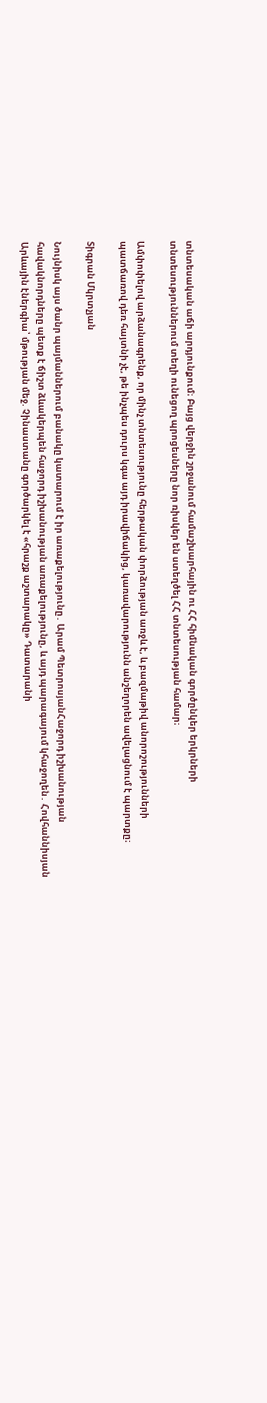տնտեսական աճի արդյունքում։ Բայց վերջին շրջանում համաշխարհային ու ՀՀ հիմնական գործընկեր երկրների տնտեսություններում տեղի ունեցող պրոցեսները նոր ռիսկեր են ստեղծել ՀՀ տնտեսության համար։

Ամփոփելով արձանագրենք, որ մինչ տնտեսությունը հերթական փորձության առջև է, և բազմաթիվ անորոշությունների պատճառով դեռ հայտնի չէ, թե ինչպես դուրս կգա այդ իրավիճակից, կառավարությունն անշեղորեն ավելացնում է պարտքը։

Տիգրան Մկրտչյան

Նույնիսկ այս ծանր պայմաններում բանակը կատարում է իր առաքելությունը․ Արամ ՊետրոսյանՀաջորդ իշխանության հավակնորդները պետք է ճիշտ ձևակերպեն հաջորդ իշխանության առաքելությունը, և այդ պարագայում կհաջողեն․ Հովհաննիսյան Արևային էներգիա՝ մթության մեջ. Չինաստանը գործարկել է «հրաշք աշտարակը» Դատարանի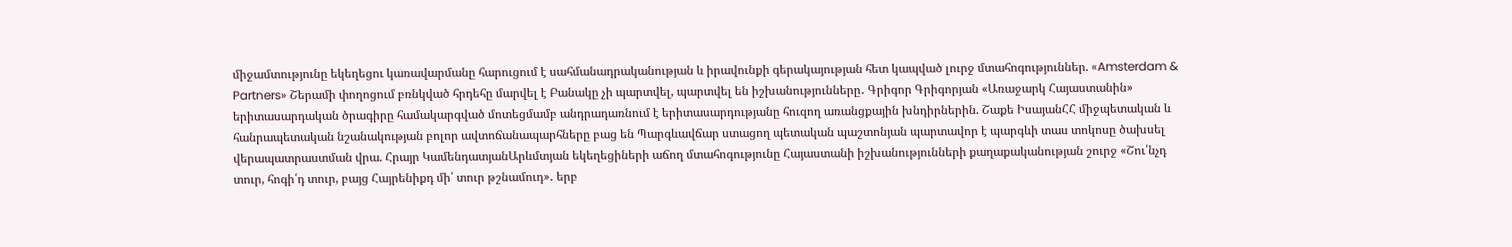միջամտությունը եկեղեցու կառավարմանը հարուցում է սահմանադրականության և իրավունքի գերակայության հետ կապված լուրջ մտահոգություններ. «Amsterdam & Partners» Շերամի փողոցում բռնկված հրդեհը մարվել է Բանակը չի պարտվել, պարտվել են իշխանությունները․ Գրիգոր Գրիգորյան «Առաջարկ Հայաստանին» երիտասարդական ծրագիրը համակարգված մոտեցմամբ անդրադառնում է երիտասարդությանը հուզող առանցքային խնդիրներին. Շաքե ԻսայանՀՀ միջպետական և հանրապետական նշանակության բոլոր ավտոճանապարհները բաց են Պարգևավճար ստացող պետական պաշտոնյան պարտավոր է պարգևի տաս տոկոսը ծախսել վերապատրաստման վրա. Հրայր ԿամենդատյանԱրևմտյան եկեղեցիների աճող մտահոգությունը Հայաստանի իշխանությունների քաղաքականության շուրջ «Շու՛նչդ տուր, հոգի՛դ տուր, բայց Հայրենիքդ մի՛ տուր թշնամուդ»․ երբ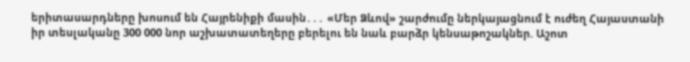երիտասարդները խոսում են Հայրենիքի մասին․․․ «Մեր Ձևով» շարժումը ներկայացնում է ուժեղ Հայաստանի իր տեսլականը 300 000 նոր աշխատատեղերը բերելու են նաև բարձր կենսաթոշակներ. Աշոտ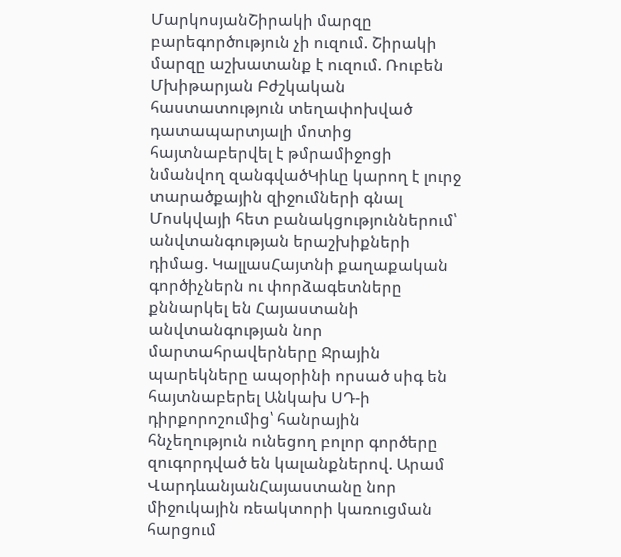ՄարկոսյանՇիրակի մարզը բարեգործություն չի ուզում. Շիրակի մարզը աշխատանք է ուզում. Ռուբեն Մխիթարյան Բժշկական հաստատություն տեղափոխված դատապարտյալի մոտից հայտնաբերվել է թմրամիջոցի նմանվող զանգվածԿիևը կարող է լուրջ տարածքային զիջումների գնալ Մոսկվայի հետ բանակցություններում՝ անվտանգության երաշխիքների դիմաց. ԿալլասՀայտնի քաղաքական գործիչներն ու փորձագետները քննարկել են Հայաստանի անվտանգության նոր մարտահրավերները Ջրային պարեկները ապօրինի որսած սիգ են հայտնաբերել Անկախ ՍԴ-ի դիրքորոշումից՝ հանրային հնչեղություն ունեցող բոլոր գործերը զուգորդված են կալանքներով. Արամ ՎարդևանյանՀայաստանը նոր միջուկային ռեակտորի կառուցման հարցում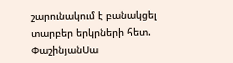շարունակում է բանակցել տարբեր երկրների հետ. ՓաշինյանՍա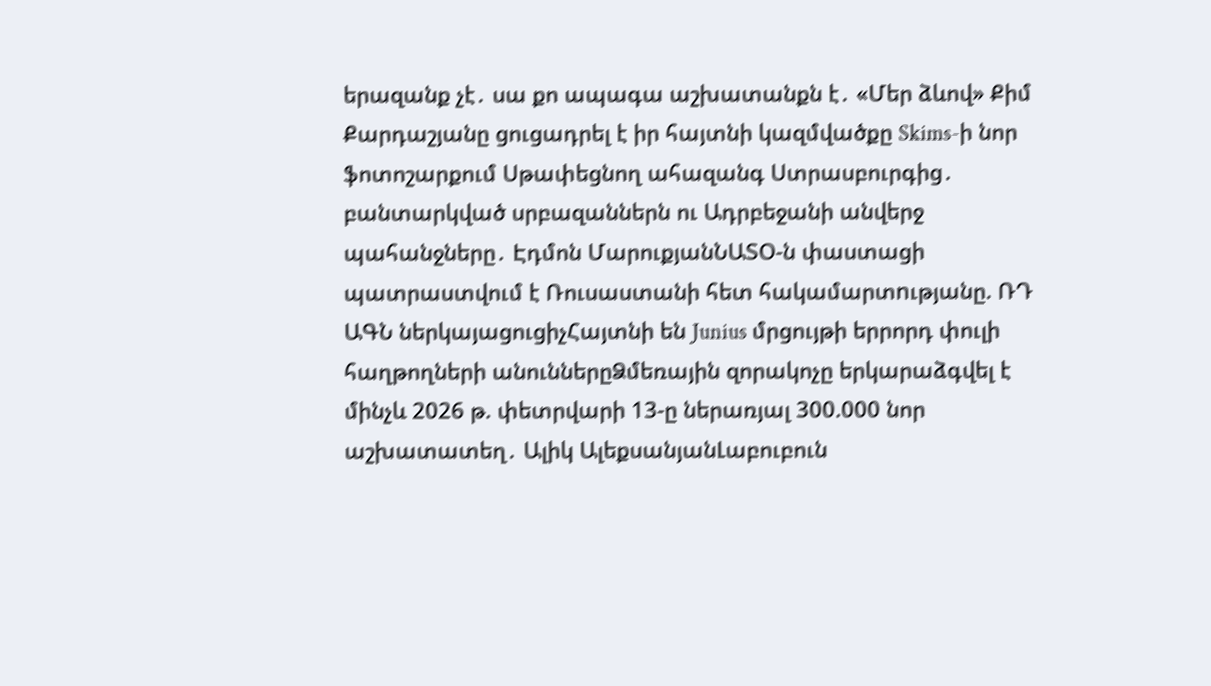երազանք չէ․ սա քո ապագա աշխատանքն է․ «Մեր ձևով» Քիմ Քարդաշյանը ցուցադրել է իր հայտնի կազմվածքը Skims-ի նոր ֆոտոշարքում Սթափեցնող ահազանգ Ստրասբուրգից․ բանտարկված սրբազաններն ու Ադրբեջանի անվերջ պահանջները․ Էդմոն ՄարուքյանՆԱՏՕ-ն փաստացի պատրաստվում է Ռուսաստանի հետ հակամարտnւթյանը. ՌԴ ԱԳՆ ներկայացուցիչՀայտնի են Junius մրցույթի երրորդ փուլի հաղթողների անուններըՁմեռային զորակոչը երկարաձգվել է մինչև 2026 թ. փետրվարի 13-ը ներառյալ 300.000 նոր աշխատատեղ․ Ալիկ ԱլեքսանյանԼաբուբուն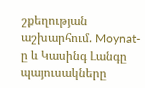շքեղության աշխարհում. Moynat-ը և Կասինգ Լանգը պայուսակները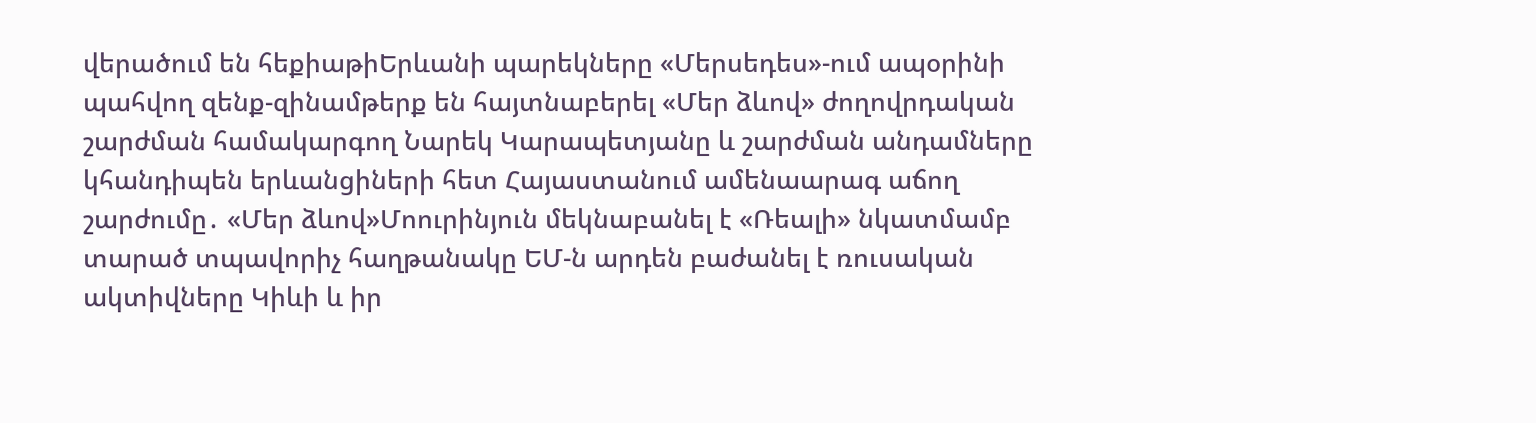վերածում են հեքիաթիԵրևանի պարեկները «Մերսեդես»-ում ապօրինի պահվող զենք-զինամթերք են հայտնաբերել «Մեր ձևով» ժողովրդական շարժման համակարգող Նարեկ Կարապետյանը և շարժման անդամները կհանդիպեն երևանցիների հետ Հայաստանում ամենաարագ աճող շարժումը․ «Մեր ձևով»Մոուրինյուն մեկնաբանել է «Ռեալի» նկատմամբ տարած տպավորիչ հաղթանակը ԵՄ-ն արդեն բաժանել է ռուսական ակտիվները Կիևի և իր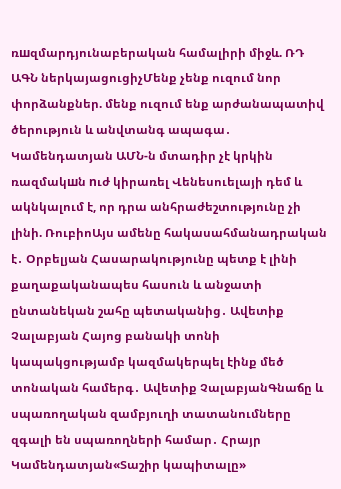ռшզմարդյունաբերական համալիրի միջև. ՌԴ ԱԳՆ ներկայացուցիչՄենք չենք ուզում նոր փորձանքներ. մենք ուզում ենք արժանապատիվ ծերություն և անվտանգ ապագա․ Կամենդատյան ԱՄՆ-ն մտադիր չէ կրկին ռազմակшն nւժ կիրառել Վենեսուելայի դեմ և ակնկալում է, որ դրա անհրաժեշտությունը չի լինի. ՌուբիոԱյս ամենը հակասահմանադրական է․ Օրբելյան Հասարակությունը պետք է լինի քաղաքականապես հասուն և անջատի ընտանեկան շահը պետականից․ Ավետիք Չալաբյան Հայոց բանակի տոնի կապակցությամբ կազմակերպել էինք մեծ տոնական համերգ․ Ավետիք ՉալաբյանԳնաճը և սպառողական զամբյուղի տատանումները զգալի են սպառողների համար․ Հրայր Կամենդատյան«Տաշիր կապիտալը»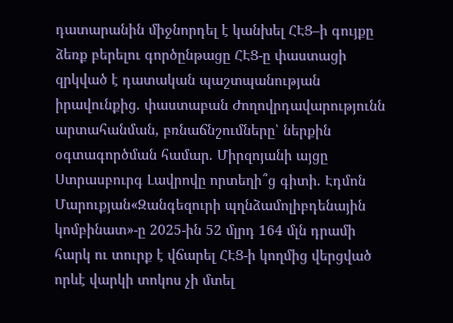դատարանին միջնորդել է կանխել ՀԷՑ–ի գույքը ձեռք բերելու գործընթացը ՀԷՑ-ը փաստացի զրկված է դատական պաշտպանության իրավունքից. փաստաբան Ժողովրդավարությունն արտահանման, բռնաճնշումները՝ ներքին օգտագործման համար. Միրզոյանի այցը Ստրասբուրգ Լավրովը որտեղի՞ց գիտի. Էդմոն Մարուքյան«Զանգեզուրի պղնձամոլիբդենային կոմբինատ»-ը 2025-ին 52 մլրդ 164 մլն դրամի հարկ ու տուրք է վճարել ՀԷՑ-ի կողմից վերցված որևէ վարկի տոկոս չի մտել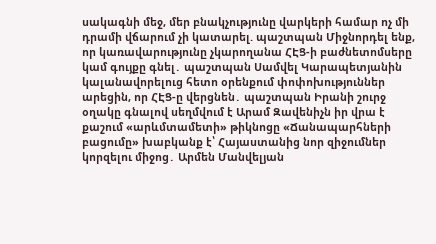սակագնի մեջ, մեր բնակչությունը վարկերի համար ոչ մի դրամի վճարում չի կատարել. պաշտպան Միջնորդել ենք, որ կառավարությունը չկարողանա ՀԷՑ-ի բաժնետոմսերը կամ գույքը գնել․ պաշտպան Սամվել Կարապետյանին կալանավորելուց հետո օրենքում փոփոխություններ արեցին, որ ՀԷՑ-ը վերցնեն․ պաշտպան Իրանի շուրջ օղակը գնալով սեղմվում է Արամ Զավենիչն իր վրա է քաշում «արևմտամետի» թիկնոցը «Ճանապարհների բացումը» խաբկանք է՝ Հայաստանից նոր զիջումներ կորզելու միջոց․ Արմեն Մանվելյան